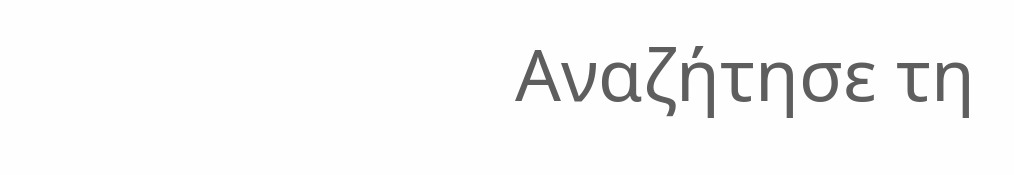Αναζήτησε τη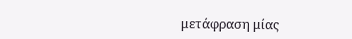μετάφραση μίας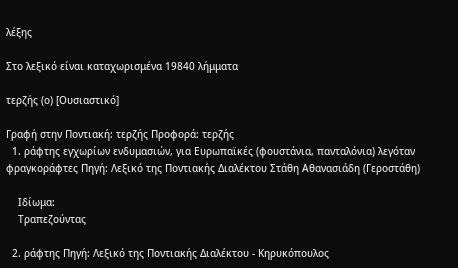λέξης

Στο λεξικό είναι καταχωρισμένα 19840 λήμματα

τερζής (ο) [Ουσιαστικό]

Γραφή στην Ποντιακή: τερζής Προφορά: τερζής
  1. ράφτης εγχωρίων ενδυμασιών, για Ευρωπαϊκές (φουστάνια, πανταλόνια) λεγόταν φραγκοράφτες Πηγή: Λεξικό της Ποντιακής Διαλέκτου Στάθη Αθανασιάδη (Γεροστάθη)

    Ιδίωμα:
    Τραπεζούντας

  2. ράφτης Πηγή: Λεξικό της Ποντιακής Διαλέκτου - Κηρυκόπουλος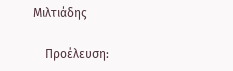Μιλτιάδης

    Προέλευση: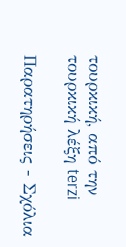τουρκική, από την τουρκική λέξη terzi

Παρατηρήσεις - Σχόλια